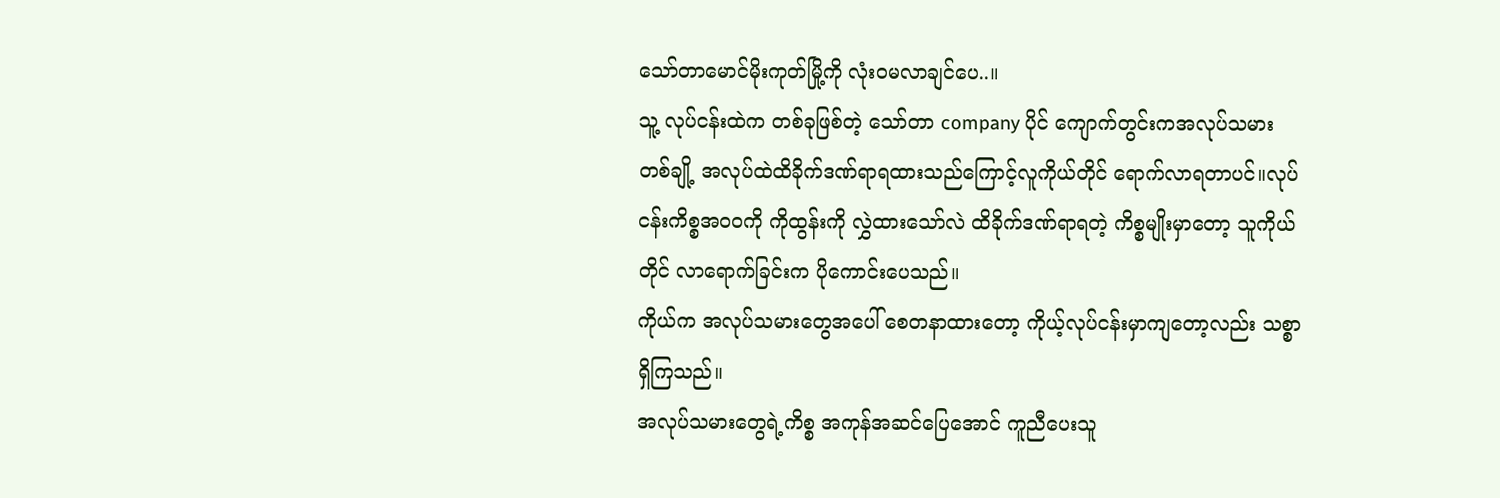သော်တာမောင်မိုးကုတ်မြို့ကို လုံးဝမလာချင်ပေ..။
သူ့ လုပ်ငန်းထဲက တစ်ခုဖြစ်တဲ့ သော်တာ company ပိုင် ကျောက်တွင်းကအလုပ်သမား
တစ်ချို့ အလုပ်ထဲထိခိုက်ဒဏ်ရာရထားသည်ကြောင့်လူကိုယ်တိုင် ရောက်လာရတာပင်။လုပ်ငန်းကိစ္စအဝဝကို ကိုထွန်းကို လွှဲထားသော်လဲ ထိခိုက်ဒဏ်ရာရတဲ့ ကိစ္စမျိုးမှာတော့ သူကိုယ်တိုင် လာရောက်ခြင်းက ပိုကောင်းပေသည်။
ကိုယ်က အလုပ်သမားတွေအပေါ် စေတနာထားတော့ ကိုယ့်လုပ်ငန်းမှာကျတော့လည်း သစ္စာရှိကြသည်။
အလုပ်သမားတွေရဲ့ကိစ္စ အကုန်အဆင်ပြေအောင် ကူညီပေးသူ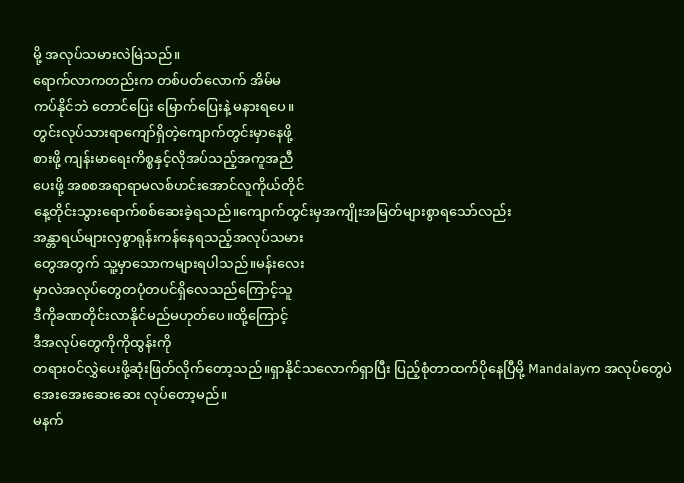မို့ အလုပ်သမားလဲမြဲသည်။
ရောက်လာကတည်းက တစ်ပတ်လောက် အိမ်မ
ကပ်နိုင်ဘဲ တောင်ပြေး မြောက်ပြေးနဲ့ မနားရပေ။
တွင်းလုပ်သားရာကျော်ရှိတဲ့ကျောက်တွင်းမှာနေဖို့
စားဖို့ ကျန်းမာရေးကိစ္စနှင့်လိုအပ်သည့်အကူအညီ
ပေးဖို့ အစစအရာရာမလစ်ဟင်းအောင်လူကိုယ်တိုင်
နေ့တိုင်းသွားရောက်စစ်ဆေးခဲ့ရသည်။ကျောက်တွင်းမှအကျိုးအမြတ်များစွာရသော်လည်း
အန္တာရယ်များလှစွာရုန်းကန်နေရသည့်အလုပ်သမား
တွေအတွက် သူ့မှာသောကများရပါသည်။မန်းလေး
မှာလဲအလုပ်တွေတပုံတပင်ရှိလေသည်ကြောင့်သူ
ဒီကိုခဏတိုင်းလာနိုင်မည်မဟုတ်ပေ။ထို့ကြောင့်
ဒီအလုပ်တွေကိုကိုထွန်းကို
တရားဝင်လွှဲပေးဖို့ဆုံးဖြတ်လိုက်တော့သည်။ရှာနိုင်သလောက်ရှာပြီး ပြည့်စုံတာထက်ပိုနေပြီမို့ Mandalayက အလုပ်တွေပဲ အေးအေးဆေးဆေး လုပ်တော့မည်။
မနက်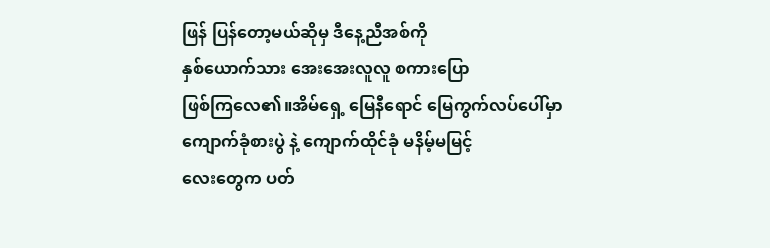ဖြန် ပြန်တော့မယ်ဆိုမှ ဒီနေ့ညီအစ်ကို
နှစ်ယောက်သား အေးအေးလူလူ စကားပြော
ဖြစ်ကြလေ၏။အိမ်ရှေ့ မြေနီရောင် မြေကွက်လပ်ပေါ်မှာ
ကျောက်ခုံစားပွဲ နဲ့ ကျောက်ထိုင်ခုံ မနိမ့်မမြင့်
လေးတွေက ပတ်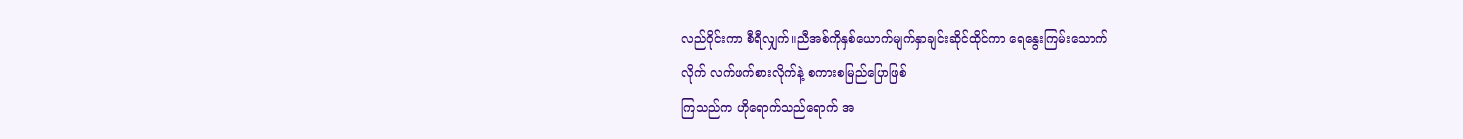လည်ဝိုင်းကာ စီရီလျှက်။ညီအစ်ကိုနှစ်ယောက်မျက်နှာချင်းဆိုင်ထိုင်ကာ ရေနွေးကြမ်းသောက်
လိုက် လက်ဖက်စားလိုက်နဲ့ စကားစမြည်ပြောဖြစ်
ကြသည်က ဟိုရောက်သည်ရောက် အ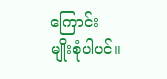ကြောင်း
မျိုးစုံပါပင်။